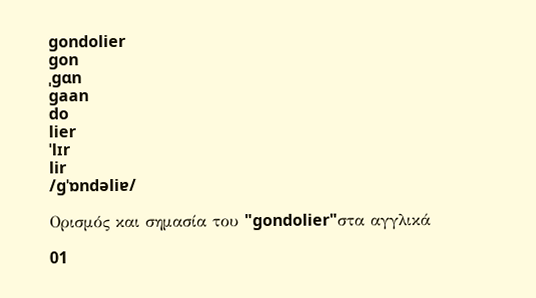gondolier
gon
ˌgɑn
gaan
do
lier
ˈlɪr
lir
/ɡˈɒndəliɐ/

Ορισμός και σημασία του "gondolier"στα αγγλικά

01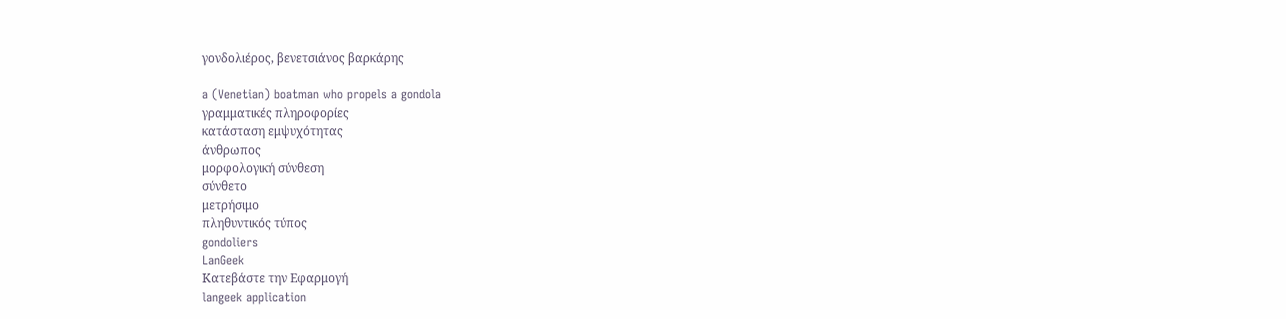γονδολιέρος, βενετσιάνος βαρκάρης

a (Venetian) boatman who propels a gondola
γραμματικές πληροφορίες
κατάσταση εμψυχότητας
άνθρωπος
μορφολογική σύνθεση
σύνθετο
μετρήσιμο
πληθυντικός τύπος
gondoliers
LanGeek
Κατεβάστε την Εφαρμογή
langeek application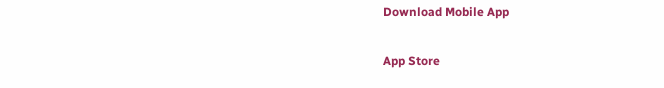Download Mobile App

App Store